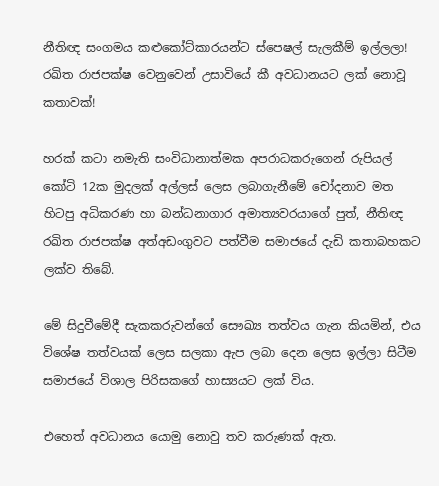නීතිඥ සංගමය කළුකෝට්කාරයන්ට ස්පෙෂල් සැලකීම් ඉල්ලලා! රඛිත රාජපක්ෂ වෙනුවෙන් උසාවියේ කී අවධානයට ලක් නොවූ කතාවක්!

හරක් කටා නමැති සංවිධානාත්මක අපරාධකරුගෙන් රුපියල් කෝටි 12ක මුදලක් අල්ලස් ලෙස ලබාගැනීමේ චෝදනාව මත හිටපු අධිකරණ හා බන්ධනාගාර අමාත්‍යවරයාගේ පුත්, නීතිඥ රඛිත රාජපක්ෂ අත්අඩංගුවට පත්වීම සමාජයේ දැඩි කතාබහකට ලක්ව තිබේ.

මේ සිදුවීමේදී සැකකරුවන්ගේ සෞඛ්‍ය තත්වය ගැන කියමින්, එය විශේෂ තත්වයක් ලෙස සලකා ඇප ලබා දෙන ලෙස ඉල්ලා සිටීම සමාජයේ විශාල පිරිසකගේ හාස්‍යයට ලක් විය.

එහෙත් අවධානය යොමු නොවු තව කරුණක් ඇත.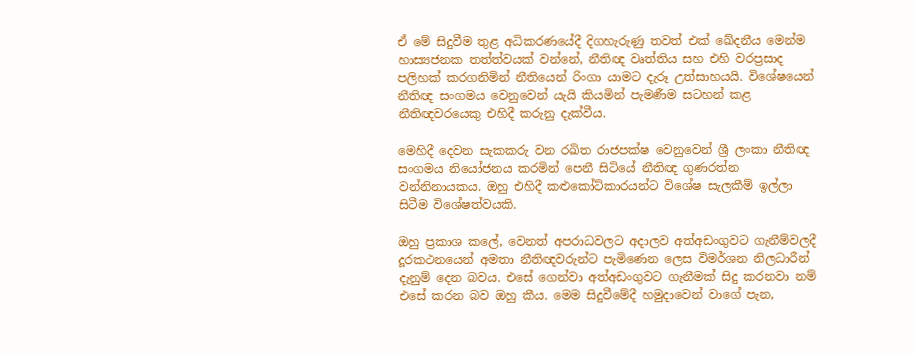ඒ මේ සිදුවීම තුළ අධිකරණයේදී දිගහැරුණු තවත් එක් ඛේදනීය මෙන්ම හාස්‍යජනක තත්ත්වයක් වන්නේ, නීතිඥ වෘත්තිය සහ එහි වරප්‍රසාද පලිහක් කරගනිමින් නීතියෙන් රිංගා යාමට දැරූ උත්සාහයයි. විශේෂයෙන් නීතිඥ සංගමය වෙනුවෙන් යැයි කියමින් පැමණීම සටහන් කළ නීතිඥවරයෙකු එහිදී කරුනු දැක්වීය.

මෙහිදී දෙවන සැකකරු වන රඛිත රාජපක්ෂ වෙනුවෙන් ශ්‍රී ලංකා නීතිඥ සංගමය නියෝජනය කරමින් පෙනී සිටියේ නීතිඥ ගුණරත්න වන්නිනායකය. ඔහු එහිදී කළුකෝට්කාරයන්ට විශේෂ සැලකීම් ඉල්ලා සිටීම විශේෂත්වයකි.

ඔහු ප්‍රකාශ කලේ, වෙනත් අපරාධවලට අදාලව අත්අඩංගුවට ගැනීම්වලදී දූරකථනයෙන් අමතා නීතිඥවරුන්ට පැමිණෙන ලෙස විමර්ශන නිලධාරීන් දැනුම් දෙන බවය. එසේ ගෙන්වා අත්අඩංගුවට ගැනීමක් සිදු කරනවා නම් එසේ කරන බව ඔහු කීය. මෙම සිදුවීමේදී හමුදාවෙන් වාගේ පැන,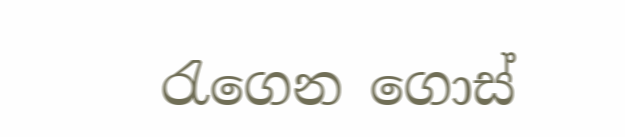රැගෙන ගොස්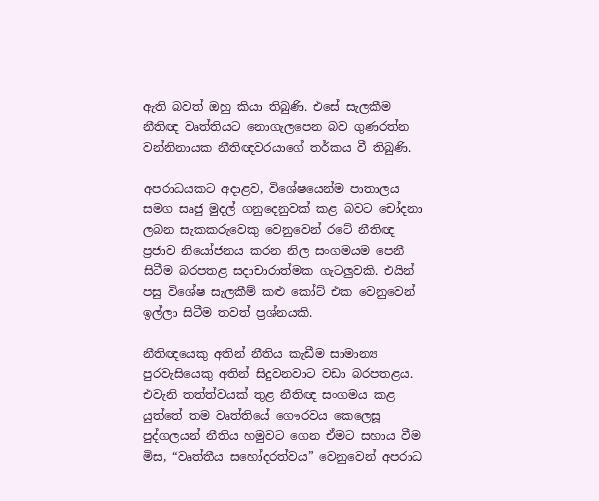ඇති බවත් ඔහු කියා තිබුණි. එසේ සැලකීම නීතිඥ වෘත්තියට නොගැලපෙන බව ගුණරත්න වන්නිනායක නීතිඥවරයාගේ තර්කය වී තිබුණි.

අපරාධයකට අදාළව, විශේෂයෙන්ම පාතාලය සමග සෘජු මුදල් ගනුදෙනුවක් කළ බවට චෝදනා ලබන සැකකරුවෙකු වෙනුවෙන් රටේ නීතිඥ ප්‍රජාව නියෝජනය කරන නිල සංගමයම පෙනී සිටීම බරපතළ සදාචාරාත්මක ගැටලුවකි. එයින් පසු විශේෂ සැලකීම් කළු කෝට් එක වෙනුවෙන් ඉල්ලා සිටීම තවත් ප්‍රශ්නයකි.

නීතිඥයෙකු අතින් නීතිය කැඩීම සාමාන්‍ය පුරවැසියෙකු අතින් සිදුවනවාට වඩා බරපතළය. එවැනි තත්ත්වයක් තුළ නීතිඥ සංගමය කළ යුත්තේ තම වෘත්තියේ ගෞරවය කෙලෙසූ පුද්ගලයන් නීතිය හමුවට ගෙන ඒමට සහාය වීම මිස, “වෘත්තීය සහෝදරත්වය” වෙනුවෙන් අපරාධ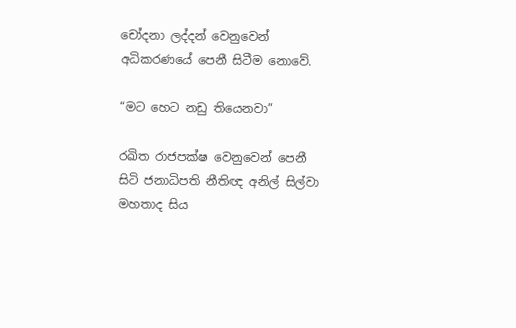චෝදනා ලද්දන් වෙනුවෙන් අධිකරණයේ පෙනී සිටීම නොවේ.

“මට හෙට නඩු තියෙනවා”

රඛිත රාජපක්ෂ වෙනුවෙන් පෙනී සිටි ජනාධිපති නීතිඥ අනිල් සිල්වා මහතාද සිය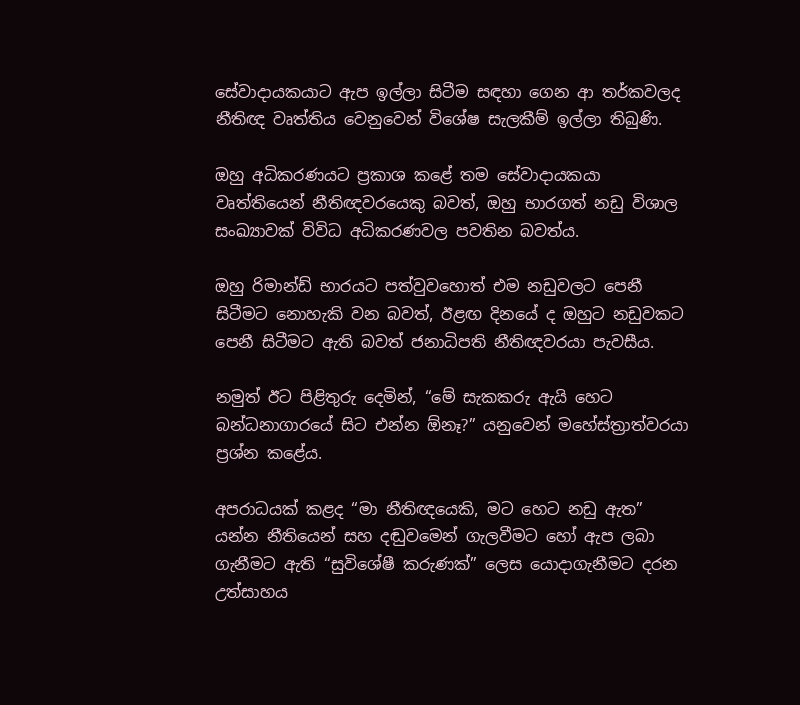සේවාදායකයාට ඇප ඉල්ලා සිටීම සඳහා ගෙන ආ තර්කවලද නීතිඥ වෘත්තිය වෙනුවෙන් විශේෂ සැලකීම් ඉල්ලා තිබුණි.

ඔහු අධිකරණයට ප්‍රකාශ කළේ තම සේවාදායකයා වෘත්තියෙන් නීතිඥවරයෙකු බවත්, ඔහු භාරගත් නඩු විශාල සංඛ්‍යාවක් විවිධ අධිකරණවල පවතින බවත්ය.

ඔහු රිමාන්ඩ් භාරයට පත්වුවහොත් එම නඩුවලට පෙනී සිටීමට නොහැකි වන බවත්, ඊළඟ දිනයේ ද ඔහුට නඩුවකට පෙනී සිටීමට ඇති බවත් ජනාධිපති නීතිඥවරයා පැවසීය.

නමුත් ඊට පිළිතුරු දෙමින්, “මේ සැකකරු ඇයි හෙට බන්ධනාගාරයේ සිට එන්න ඕනෑ?” යනුවෙන් මහේස්ත්‍රාත්වරයා ප්‍රශ්න කළේය.

අපරාධයක් කළද “මා නීතිඥයෙකි, මට හෙට නඩු ඇත” යන්න නීතියෙන් සහ දඬුවමෙන් ගැලවීමට හෝ ඇප ලබා ගැනීමට ඇති “සුවිශේෂී කරුණක්” ලෙස යොදාගැනීමට දරන උත්සාහය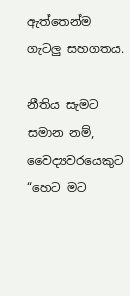ඇත්තෙන්ම ගැටලු සහගතය.

නීතිය සැමට සමාන නම්, වෛද්‍යවරයෙකුට “හෙට මට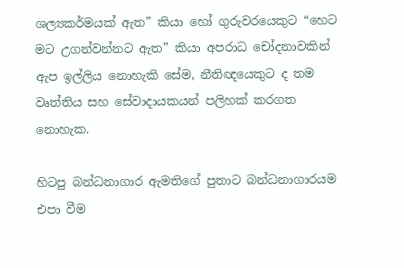ශල්‍යකර්මයක් ඇත” කියා හෝ ගුරුවරයෙකුට “හෙට මට උගන්වන්නට ඇත” කියා අපරාධ චෝදනාවකින් ඇප ඉල්ලිය නොහැකි සේම, නීතිඥයෙකුට ද තම වෘත්තිය සහ සේවාදායකයන් පලිහක් කරගත නොහැක.

හිටපු බන්ධනාගාර ඇමතිගේ පුතාට බන්ධනාගාරයම එපා වීම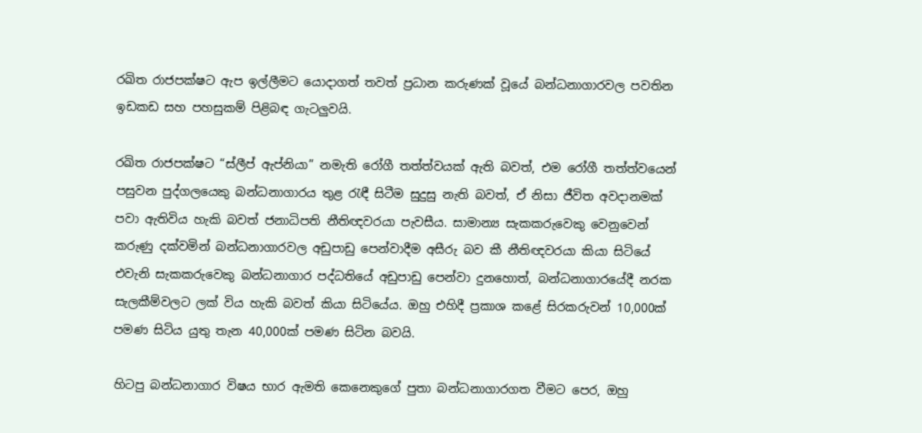රඛිත රාජපක්ෂට ඇප ඉල්ලීමට යොදාගත් තවත් ප්‍රධාන කරුණක් වූයේ බන්ධනාගාරවල පවතින ඉඩකඩ සහ පහසුකම් පිළිබඳ ගැටලුවයි.

රඛිත රාජපක්ෂට “ස්ලීප් ඇප්නියා” නමැති රෝගී තත්ත්වයක් ඇති බවත්, එම රෝගී තත්ත්වයෙන් පසුවන පුද්ගලයෙකු බන්ධනාගාරය තුළ රැඳී සිටීම සුදුසු නැති බවත්, ඒ නිසා ජීවිත අවදානමක් පවා ඇතිවිය හැකි බවත් ජනාධිපති නීතිඥවරයා පැවසීය. සාමාන්‍ය සැකකරුවෙකු වෙනුවෙන් කරුණු දක්වමින් බන්ධනාගාරවල අඩුපාඩු පෙන්වාදීම අසීරු බව කී නීතිඥවරයා කියා සිටියේ එවැනි සැකකරුවෙකු බන්ධනාගාර පද්ධතියේ අඩුපාඩු පෙන්වා දුනහොත්, බන්ධනාගාරයේදී නරක සැලකීම්වලට ලක් විය හැකි බවත් කියා සිටියේය. ඔහු එහිදී ප්‍රකාශ කළේ සිරකරුවන් 10,000ක් පමණ සිටිය යුතු තැන 40,000ක් පමණ සිටින බවයි.

හිටපු බන්ධනාගාර විෂය භාර ඇමති කෙනෙකුගේ පුතා බන්ධනාගාරගත වීමට පෙර, ඔහු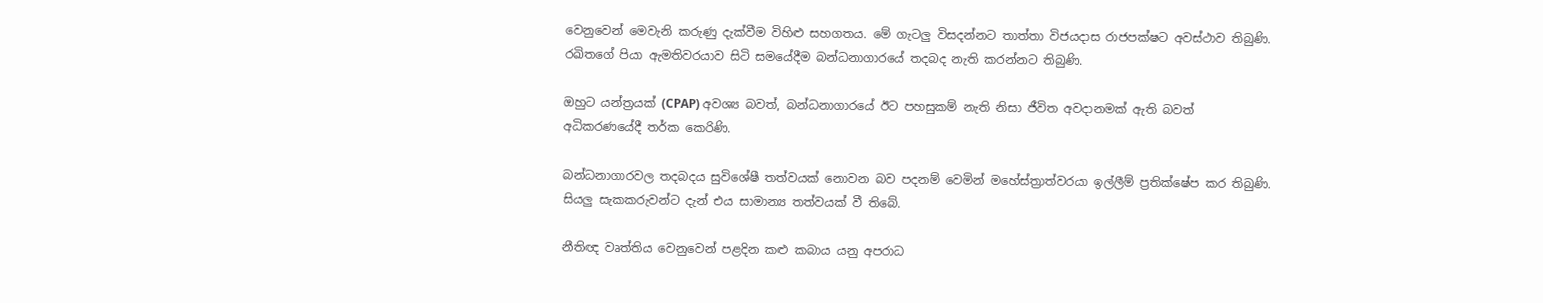වෙනුවෙන් මෙවැනි කරුණු දැක්වීම විහිළු සහගතය. මේ ගැටලු විසදන්නට තාත්තා විජයදාස රාජපක්ෂට අවස්ථාව තිබුණි. රඛිතගේ පියා ඇමතිවරයාව සිටි සමයේදීම බන්ධනාගාරයේ තදබද නැති කරන්නට තිබුණි.

ඔහුට යන්ත්‍රයක් (CPAP) අවශ්‍ය බවත්, බන්ධනාගාරයේ ඊට පහසුකම් නැති නිසා ජීවිත අවදානමක් ඇති බවත් අධිකරණයේදී තර්ක කෙරිණි.

බන්ධනාගාරවල තදබදය සුවිශේෂී තත්වයක් නොවන බව පදනම් වෙමින් මහේස්ත්‍රාත්වරයා ඉල්ලීම් ප්‍රතික්ෂේප කර තිබුණි. සියලු සැකකරුවන්ට දැන් එය සාමාන්‍ය තත්වයක් වී තිබේ.

නීතිඥ වෘත්තිය වෙනුවෙන් පළදින කළු කබාය යනු අපරාධ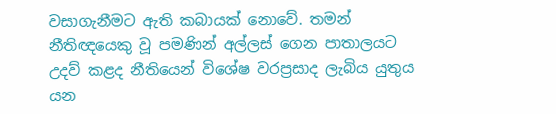වසාගැනීමට ඇති කබායක් නොවේ. තමන් නීතිඥයෙකු වූ පමණින් අල්ලස් ගෙන පාතාලයට උදව් කළද නීතියෙන් විශේෂ වරප්‍රසාද ලැබිය යුතුය යන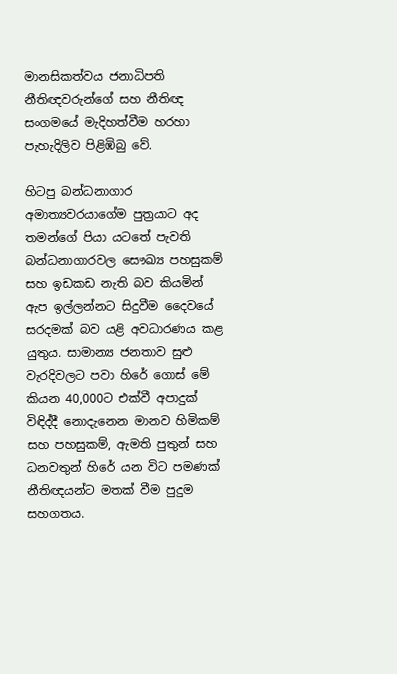මානසිකත්වය ජනාධිපති නීතිඥවරුන්ගේ සහ නීතිඥ සංගමයේ මැදිහත්වීම හරහා පැහැදිලිව පිළිඹිබු වේ.

හිටපු බන්ධනාගාර අමාත්‍යවරයාගේම පුත්‍රයාට අද තමන්ගේ පියා යටතේ පැවති බන්ධනාගාරවල සෞඛ්‍ය පහසුකම් සහ ඉඩකඩ නැති බව කියමින් ඇප ඉල්ලන්නට සිදුවීම දෛවයේ සරදමක් බව යළි අවධාරණය කළ යුතුය. සාමාන්‍ය ජනතාව සුළු වැරදිවලට පවා හිරේ ගොස් මේ කියන 40,000ට එක්වී අපාදුක් විඳිද්දී නොදැනෙන මානව හිමිකම් සහ පහසුකම්, ඇමති පුතුන් සහ ධනවතුන් හිරේ යන විට පමණක් නීතිඥයන්ට මතක් වීම පුදුම සහගතය.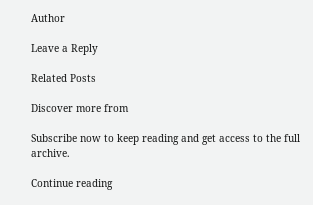Author

Leave a Reply

Related Posts

Discover more from

Subscribe now to keep reading and get access to the full archive.

Continue reading